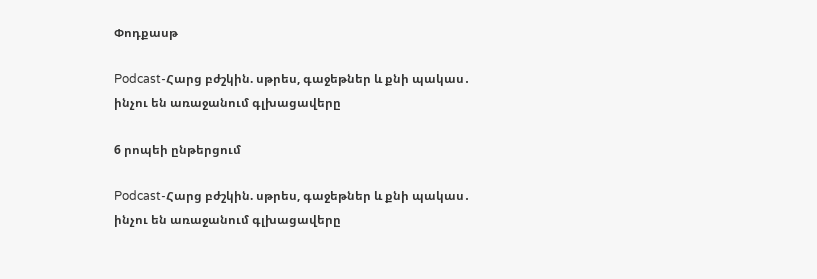Փոդքասթ

Podcast-Հարց բժշկին. սթրես, գաջեթներ և քնի պակաս․ ինչու են առաջանում գլխացավերը

6 րոպեի ընթերցում

Podcast-Հարց բժշկին. սթրես, գաջեթներ և քնի պակաս․ ինչու են առաջանում գլխացավերը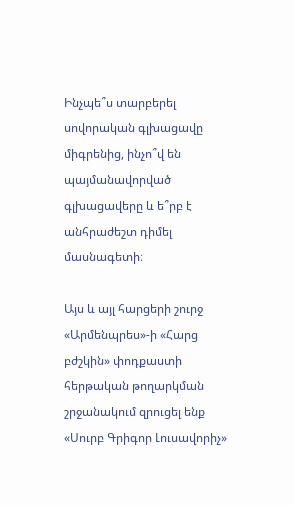Ինչպե՞ս տարբերել սովորական գլխացավը միգրենից, ինչո՞վ են պայմանավորված գլխացավերը և ե՞րբ է անհրաժեշտ դիմել մասնագետի։

Այս և այլ հարցերի շուրջ «Արմենպրես»-ի «Հարց բժշկին» փոդքաստի հերթական թողարկման շրջանակում զրուցել ենք «Սուրբ Գրիգոր Լուսավորիչ»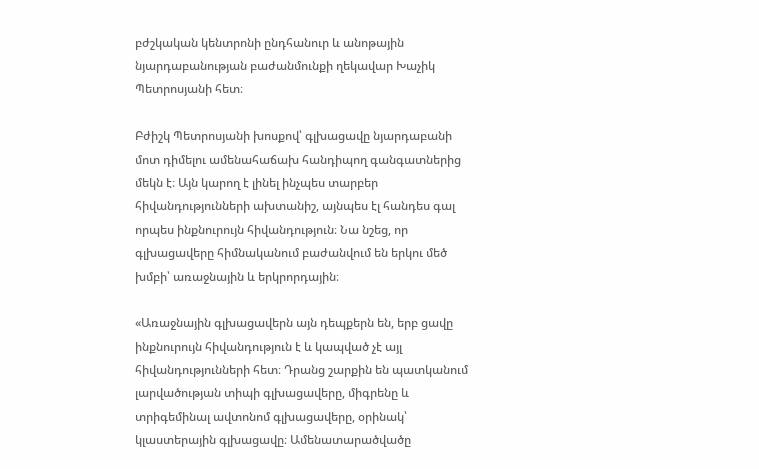բժշկական կենտրոնի ընդհանուր և անոթային նյարդաբանության բաժանմունքի ղեկավար Խաչիկ Պետրոսյանի հետ։

Բժիշկ Պետրոսյանի խոսքով՝ գլխացավը նյարդաբանի մոտ դիմելու ամենահաճախ հանդիպող գանգատներից մեկն է։ Այն կարող է լինել ինչպես տարբեր հիվանդությունների ախտանիշ, այնպես էլ հանդես գալ որպես ինքնուրույն հիվանդություն։ Նա նշեց, որ գլխացավերը հիմնականում բաժանվում են երկու մեծ խմբի՝ առաջնային և երկրորդային։

«Առաջնային գլխացավերն այն դեպքերն են, երբ ցավը ինքնուրույն հիվանդություն է և կապված չէ այլ հիվանդությունների հետ։ Դրանց շարքին են պատկանում լարվածության տիպի գլխացավերը, միգրենը և տրիգեմինալ ավտոնոմ գլխացավերը, օրինակ՝ կլաստերային գլխացավը։ Ամենատարածվածը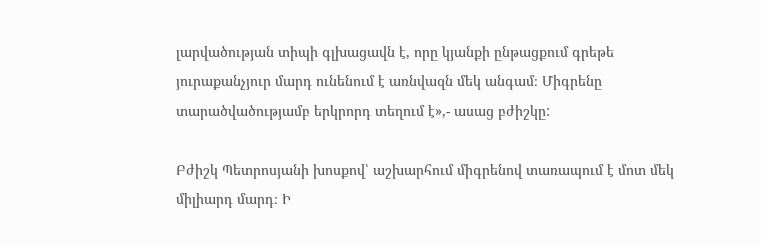լարվածության տիպի գլխացավն է, որը կյանքի ընթացքում գրեթե յուրաքանչյուր մարդ ունենում է առնվազն մեկ անգամ։ Միգրենը տարածվածությամբ երկրորդ տեղում է»,- ասաց բժիշկը:

Բժիշկ Պետրոսյանի խոսքով՝ աշխարհում միգրենով տառապում է մոտ մեկ միլիարդ մարդ։ Ի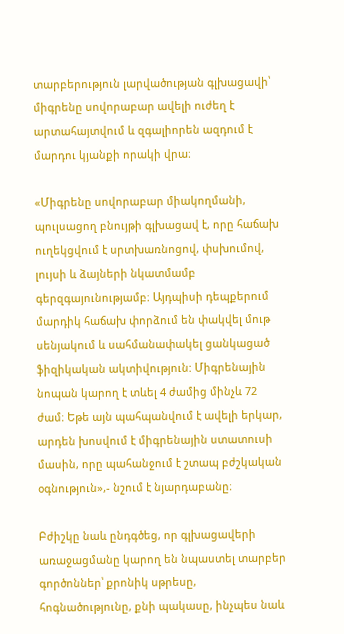տարբերություն լարվածության գլխացավի՝ միգրենը սովորաբար ավելի ուժեղ է արտահայտվում և զգալիորեն ազդում է մարդու կյանքի որակի վրա։

«Միգրենը սովորաբար միակողմանի, պուլսացող բնույթի գլխացավ է, որը հաճախ ուղեկցվում է սրտխառնոցով, փսխումով, լույսի և ձայների նկատմամբ գերզգայունությամբ։ Այդպիսի դեպքերում մարդիկ հաճախ փորձում են փակվել մութ սենյակում և սահմանափակել ցանկացած ֆիզիկական ակտիվություն: Միգրենային նոպան կարող է տևել 4 ժամից մինչև 72 ժամ։ Եթե այն պահպանվում է ավելի երկար, արդեն խոսվում է միգրենային ստատուսի մասին, որը պահանջում է շտապ բժշկական օգնություն»,- նշում է նյարդաբանը։

Բժիշկը նաև ընդգծեց, որ գլխացավերի առաջացմանը կարող են նպաստել տարբեր գործոններ՝ քրոնիկ սթրեսը, հոգնածությունը, քնի պակասը, ինչպես նաև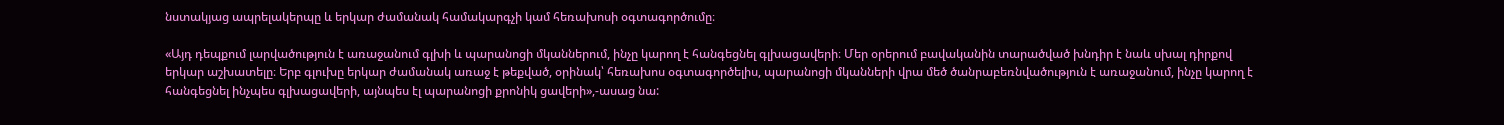նստակյաց ապրելակերպը և երկար ժամանակ համակարգչի կամ հեռախոսի օգտագործումը։

«Այդ դեպքում լարվածություն է առաջանում գլխի և պարանոցի մկաններում, ինչը կարող է հանգեցնել գլխացավերի։ Մեր օրերում բավականին տարածված խնդիր է նաև սխալ դիրքով երկար աշխատելը։ Երբ գլուխը երկար ժամանակ առաջ է թեքված, օրինակ՝ հեռախոս օգտագործելիս, պարանոցի մկանների վրա մեծ ծանրաբեռնվածություն է առաջանում, ինչը կարող է հանգեցնել ինչպես գլխացավերի, այնպես էլ պարանոցի քրոնիկ ցավերի»,-ասաց նա: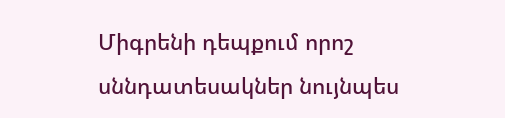Միգրենի դեպքում որոշ սննդատեսակներ նույնպես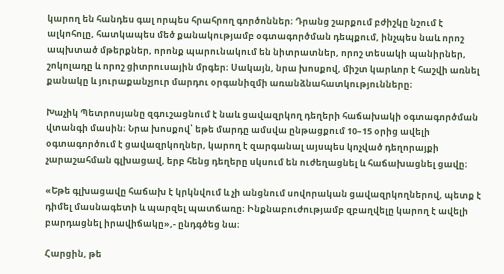կարող են հանդես գալ որպես հրահրող գործոններ։ Դրանց շարքում բժիշկը նշում է ալկոհոլը, հատկապես մեծ քանակությամբ օգտագործման դեպքում, ինչպես նաև որոշ ապխտած մթերքներ, որոնք պարունակում են նիտրատներ, որոշ տեսակի պանիրներ, շոկոլադը և որոշ ցիտրուսային մրգեր։ Սակայն, նրա խոսքով, միշտ կարևոր է հաշվի առնել քանակը և յուրաքանչյուր մարդու օրգանիզմի առանձնահատկությունները։

Խաչիկ Պետրոսյանը զգուշացնում է նաև ցավազրկող դեղերի հաճախակի օգտագործման վտանգի մասին։ Նրա խոսքով՝ եթե մարդը ամսվա ընթացքում 10–15 օրից ավելի օգտագործում է ցավազրկողներ, կարող է զարգանալ այսպես կոչված դեղորայքի չարաշահման գլխացավ, երբ հենց դեղերը սկսում են ուժեղացնել և հաճախացնել ցավը։

«Եթե գլխացավը հաճախ է կրկնվում և չի անցնում սովորական ցավազրկողներով, պետք է դիմել մասնագետի և պարզել պատճառը։ Ինքնաբուժությամբ զբաղվելը կարող է ավելի բարդացնել իրավիճակը»,- ընդգծեց նա։

Հարցին, թե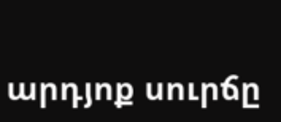արդյոք սուրճը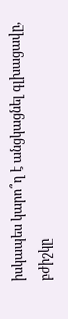իսկապես կարո՞ղ է անցկացնել գլխացավը, բժիշկը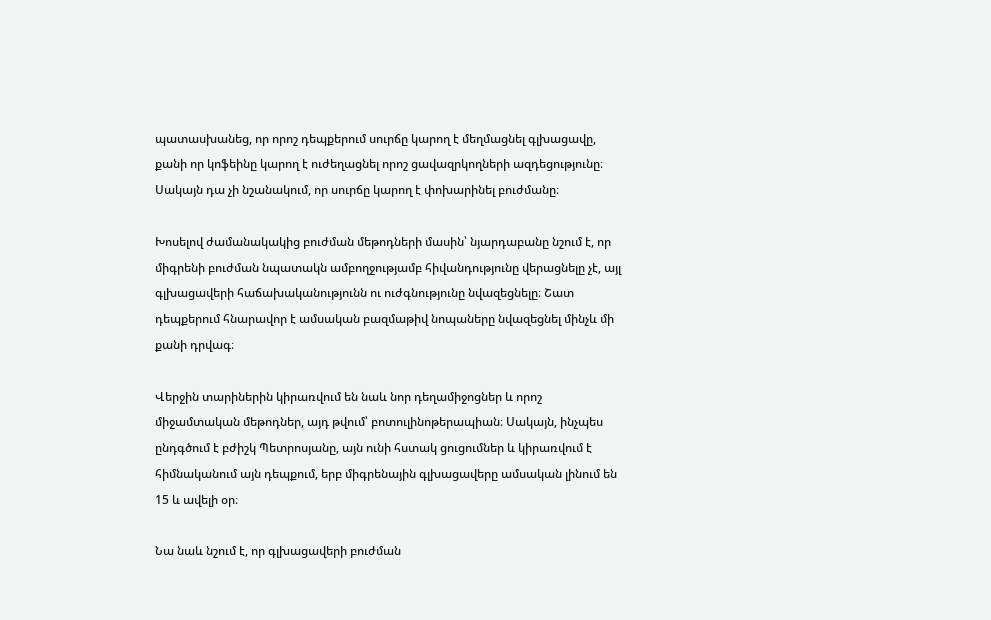պատասխանեց, որ որոշ դեպքերում սուրճը կարող է մեղմացնել գլխացավը, քանի որ կոֆեինը կարող է ուժեղացնել որոշ ցավազրկողների ազդեցությունը։ Սակայն դա չի նշանակում, որ սուրճը կարող է փոխարինել բուժմանը։

Խոսելով ժամանակակից բուժման մեթոդների մասին՝ նյարդաբանը նշում է, որ միգրենի բուժման նպատակն ամբողջությամբ հիվանդությունը վերացնելը չէ, այլ գլխացավերի հաճախականությունն ու ուժգնությունը նվազեցնելը։ Շատ դեպքերում հնարավոր է ամսական բազմաթիվ նոպաները նվազեցնել մինչև մի քանի դրվագ։

Վերջին տարիներին կիրառվում են նաև նոր դեղամիջոցներ և որոշ միջամտական մեթոդներ, այդ թվում՝ բոտուլինոթերապիան։ Սակայն, ինչպես ընդգծում է բժիշկ Պետրոսյանը, այն ունի հստակ ցուցումներ և կիրառվում է հիմնականում այն դեպքում, երբ միգրենային գլխացավերը ամսական լինում են 15 և ավելի օր։

Նա նաև նշում է, որ գլխացավերի բուժման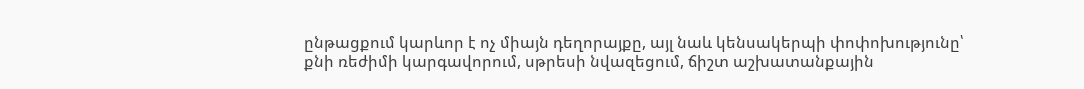ընթացքում կարևոր է ոչ միայն դեղորայքը, այլ նաև կենսակերպի փոփոխությունը՝ քնի ռեժիմի կարգավորում, սթրեսի նվազեցում, ճիշտ աշխատանքային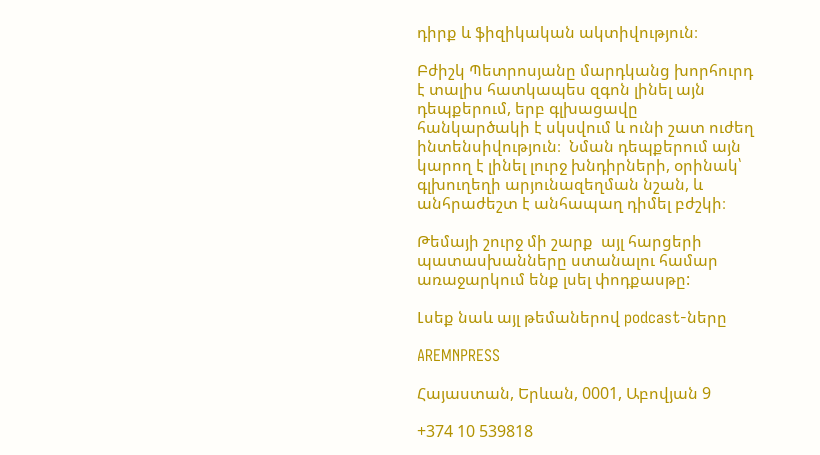դիրք և ֆիզիկական ակտիվություն։

Բժիշկ Պետրոսյանը մարդկանց խորհուրդ է տալիս հատկապես զգոն լինել այն դեպքերում, երբ գլխացավը հանկարծակի է սկսվում և ունի շատ ուժեղ ինտենսիվություն։  Նման դեպքերում այն կարող է լինել լուրջ խնդիրների, օրինակ՝ գլխուղեղի արյունազեղման նշան, և անհրաժեշտ է անհապաղ դիմել բժշկի։

Թեմայի շուրջ մի շարք  այլ հարցերի պատասխանները ստանալու համար առաջարկում ենք լսել փոդքասթը:

Լսեք նաև այլ թեմաներով podcast-ները

AREMNPRESS

Հայաստան, Երևան, 0001, Աբովյան 9

+374 10 539818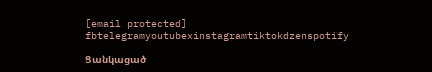[email protected]
fbtelegramyoutubexinstagramtiktokdzenspotify

Ցանկացած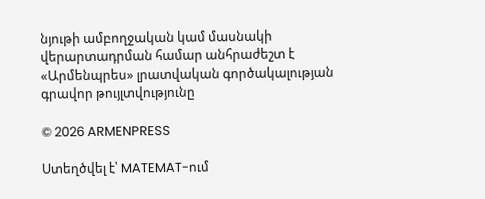նյութի ամբողջական կամ մասնակի վերարտադրման համար անհրաժեշտ է «Արմենպրես» լրատվական գործակալության գրավոր թույլտվությունը

© 2026 ARMENPRESS

Ստեղծվել է՝ MATEMAT-ում